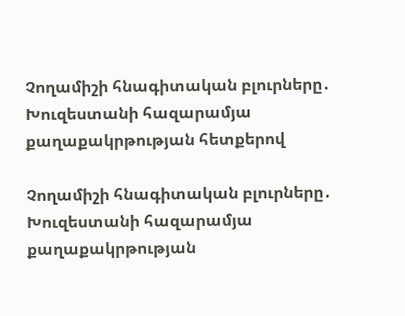Չողամիշի հնագիտական բլուրները․ Խուզեստանի հազարամյա քաղաքակրթության հետքերով

Չողամիշի հնագիտական բլուրները․ Խուզեստանի հազարամյա քաղաքակրթության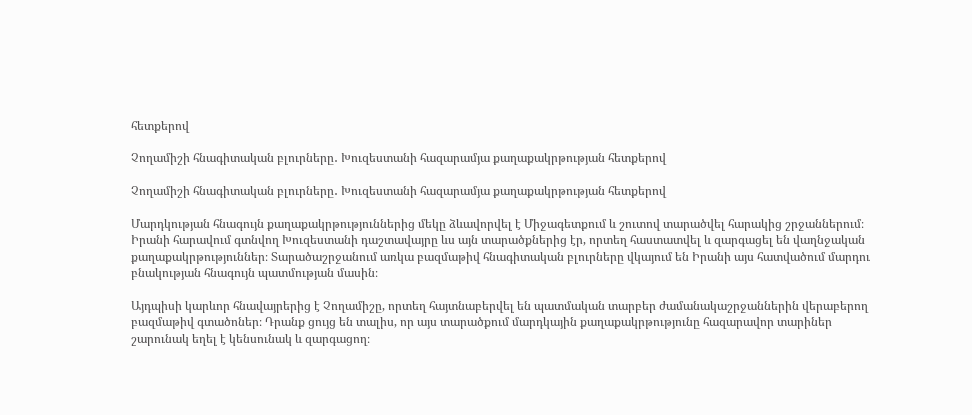հետքերով

Չողամիշի հնագիտական բլուրները․ Խուզեստանի հազարամյա քաղաքակրթության հետքերով

Չողամիշի հնագիտական բլուրները․ Խուզեստանի հազարամյա քաղաքակրթության հետքերով

Մարդկության հնագույն քաղաքակրթություններից մեկը ձևավորվել է Միջագետքում և շուտով տարածվել հարակից շրջաններում։ Իրանի հարավում գտնվող Խուզեստանի դաշտավայրը ևս այն տարածքներից էր, որտեղ հաստատվել և զարգացել են վաղնջական քաղաքակրթություններ։ Տարածաշրջանում առկա բազմաթիվ հնագիտական բլուրները վկայում են Իրանի այս հատվածում մարդու բնակության հնագույն պատմության մասին։

Այդպիսի կարևոր հնավայրերից է Չողամիշը, որտեղ հայտնաբերվել են պատմական տարբեր ժամանակաշրջաններին վերաբերող բազմաթիվ գտածոներ։ Դրանք ցույց են տալիս, որ այս տարածքում մարդկային քաղաքակրթությունը հազարավոր տարիներ շարունակ եղել է կենսունակ և զարգացող։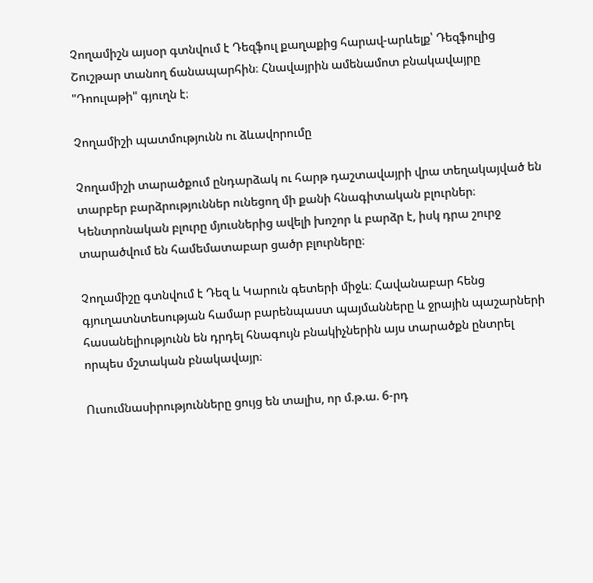Չողամիշն այսօր գտնվում է Դեզֆուլ քաղաքից հարավ-արևելք՝ Դեզֆուլից Շուշթար տանող ճանապարհին։ Հնավայրին ամենամոտ բնակավայրը "Դոուլաթի" գյուղն է։

Չողամիշի պատմությունն ու ձևավորումը

Չողամիշի տարածքում ընդարձակ ու հարթ դաշտավայրի վրա տեղակայված են տարբեր բարձրություններ ունեցող մի քանի հնագիտական բլուրներ։ Կենտրոնական բլուրը մյուսներից ավելի խոշոր և բարձր է, իսկ դրա շուրջ տարածվում են համեմատաբար ցածր բլուրները։

Չողամիշը գտնվում է Դեզ և Կարուն գետերի միջև։ Հավանաբար հենց գյուղատնտեսության համար բարենպաստ պայմանները և ջրային պաշարների հասանելիությունն են դրդել հնագույն բնակիչներին այս տարածքն ընտրել որպես մշտական բնակավայր։

Ուսումնասիրությունները ցույց են տալիս, որ մ.թ.ա. 6-րդ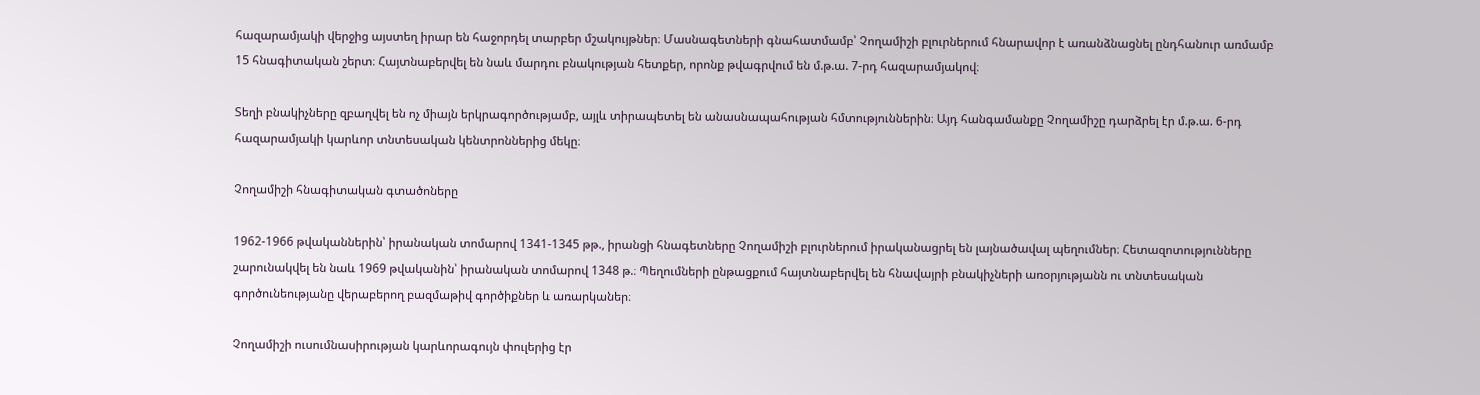հազարամյակի վերջից այստեղ իրար են հաջորդել տարբեր մշակույթներ։ Մասնագետների գնահատմամբ՝ Չողամիշի բլուրներում հնարավոր է առանձնացնել ընդհանուր առմամբ 15 հնագիտական շերտ։ Հայտնաբերվել են նաև մարդու բնակության հետքեր, որոնք թվագրվում են մ.թ.ա. 7-րդ հազարամյակով։

Տեղի բնակիչները զբաղվել են ոչ միայն երկրագործությամբ, այլև տիրապետել են անասնապահության հմտություններին։ Այդ հանգամանքը Չողամիշը դարձրել էր մ.թ.ա. 6-րդ հազարամյակի կարևոր տնտեսական կենտրոններից մեկը։

Չողամիշի հնագիտական գտածոները

1962-1966 թվականներին՝ իրանական տոմարով 1341-1345 թթ., իրանցի հնագետները Չողամիշի բլուրներում իրականացրել են լայնածավալ պեղումներ։ Հետազոտությունները շարունակվել են նաև 1969 թվականին՝ իրանական տոմարով 1348 թ.։ Պեղումների ընթացքում հայտնաբերվել են հնավայրի բնակիչների առօրյությանն ու տնտեսական գործունեությանը վերաբերող բազմաթիվ գործիքներ և առարկաներ։

Չողամիշի ուսումնասիրության կարևորագույն փուլերից էր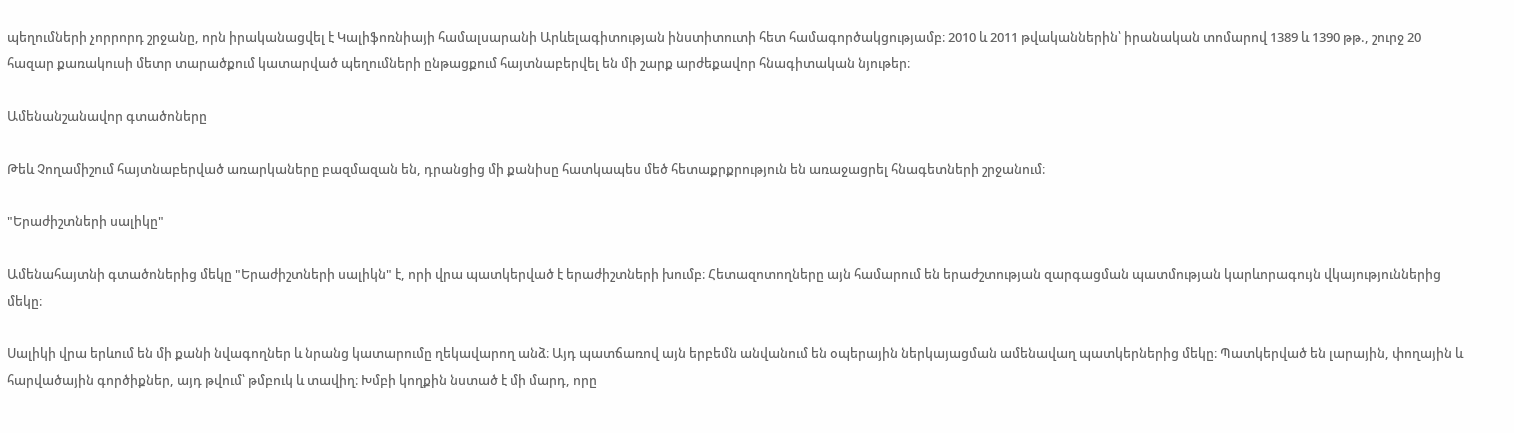պեղումների չորրորդ շրջանը, որն իրականացվել է Կալիֆոռնիայի համալսարանի Արևելագիտության ինստիտուտի հետ համագործակցությամբ։ 2010 և 2011 թվականներին՝ իրանական տոմարով 1389 և 1390 թթ., շուրջ 20 հազար քառակուսի մետր տարածքում կատարված պեղումների ընթացքում հայտնաբերվել են մի շարք արժեքավոր հնագիտական նյութեր։

Ամենանշանավոր գտածոները

Թեև Չողամիշում հայտնաբերված առարկաները բազմազան են, դրանցից մի քանիսը հատկապես մեծ հետաքրքրություն են առաջացրել հնագետների շրջանում։

"Երաժիշտների սալիկը"

Ամենահայտնի գտածոներից մեկը "Երաժիշտների սալիկն" է, որի վրա պատկերված է երաժիշտների խումբ։ Հետազոտողները այն համարում են երաժշտության զարգացման պատմության կարևորագույն վկայություններից մեկը։

Սալիկի վրա երևում են մի քանի նվագողներ և նրանց կատարումը ղեկավարող անձ։ Այդ պատճառով այն երբեմն անվանում են օպերային ներկայացման ամենավաղ պատկերներից մեկը։ Պատկերված են լարային, փողային և հարվածային գործիքներ, այդ թվում՝ թմբուկ և տավիղ։ Խմբի կողքին նստած է մի մարդ, որը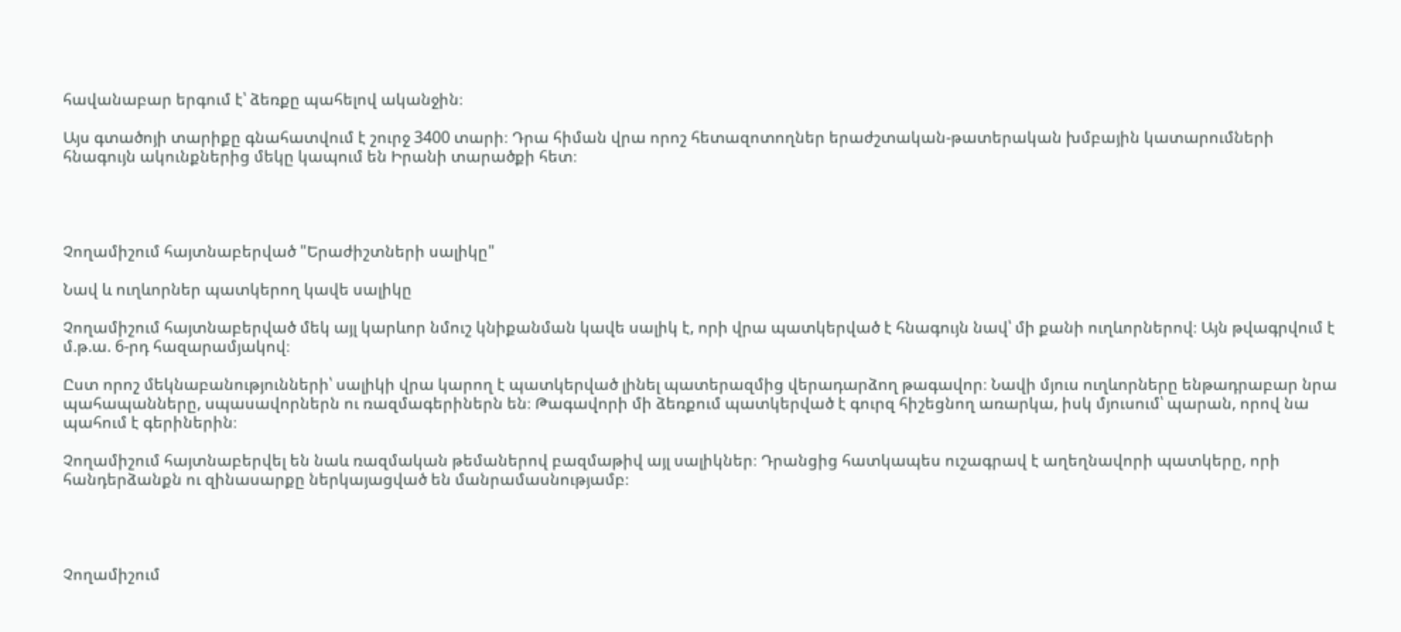հավանաբար երգում է՝ ձեռքը պահելով ականջին։

Այս գտածոյի տարիքը գնահատվում է շուրջ 3400 տարի։ Դրա հիման վրա որոշ հետազոտողներ երաժշտական-թատերական խմբային կատարումների հնագույն ակունքներից մեկը կապում են Իրանի տարածքի հետ։




Չողամիշում հայտնաբերված "Երաժիշտների սալիկը"

Նավ և ուղևորներ պատկերող կավե սալիկը

Չողամիշում հայտնաբերված մեկ այլ կարևոր նմուշ կնիքանման կավե սալիկ է, որի վրա պատկերված է հնագույն նավ՝ մի քանի ուղևորներով։ Այն թվագրվում է մ.թ.ա. 6-րդ հազարամյակով։

Ըստ որոշ մեկնաբանությունների՝ սալիկի վրա կարող է պատկերված լինել պատերազմից վերադարձող թագավոր։ Նավի մյուս ուղևորները ենթադրաբար նրա պահապանները, սպասավորներն ու ռազմագերիներն են։ Թագավորի մի ձեռքում պատկերված է գուրզ հիշեցնող առարկա, իսկ մյուսում՝ պարան, որով նա պահում է գերիներին։

Չողամիշում հայտնաբերվել են նաև ռազմական թեմաներով բազմաթիվ այլ սալիկներ։ Դրանցից հատկապես ուշագրավ է աղեղնավորի պատկերը, որի հանդերձանքն ու զինասարքը ներկայացված են մանրամասնությամբ։




Չողամիշում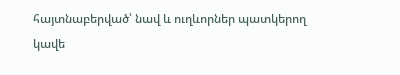հայտնաբերված՝ նավ և ուղևորներ պատկերող կավե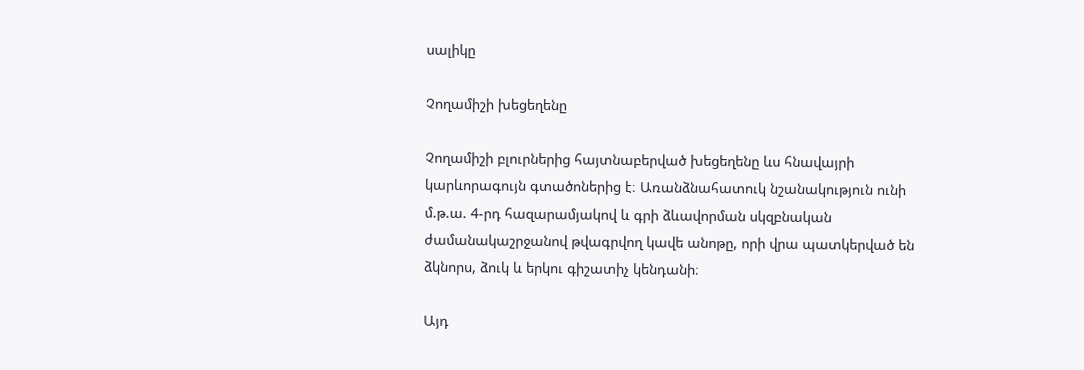սալիկը

Չողամիշի խեցեղենը

Չողամիշի բլուրներից հայտնաբերված խեցեղենը ևս հնավայրի կարևորագույն գտածոներից է։ Առանձնահատուկ նշանակություն ունի մ.թ.ա. 4-րդ հազարամյակով և գրի ձևավորման սկզբնական ժամանակաշրջանով թվագրվող կավե անոթը, որի վրա պատկերված են ձկնորս, ձուկ և երկու գիշատիչ կենդանի։

Այդ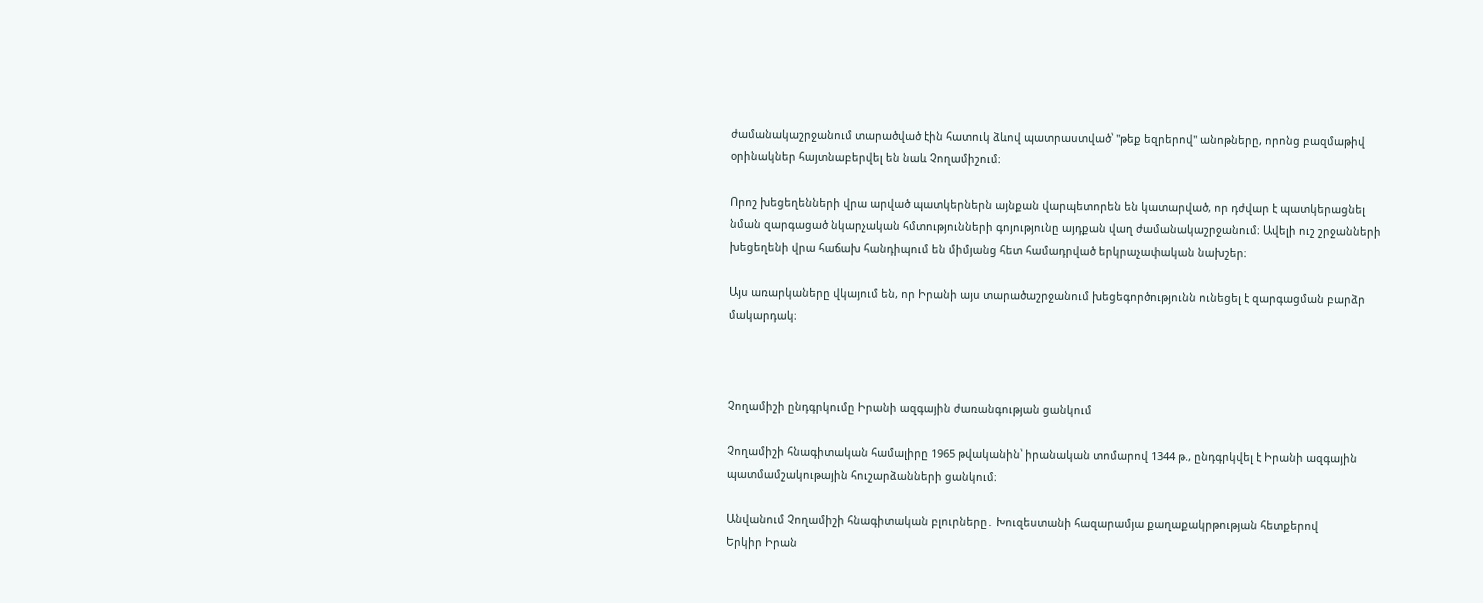ժամանակաշրջանում տարածված էին հատուկ ձևով պատրաստված՝ "թեք եզրերով" անոթները, որոնց բազմաթիվ օրինակներ հայտնաբերվել են նաև Չողամիշում։

Որոշ խեցեղենների վրա արված պատկերներն այնքան վարպետորեն են կատարված, որ դժվար է պատկերացնել նման զարգացած նկարչական հմտությունների գոյությունը այդքան վաղ ժամանակաշրջանում։ Ավելի ուշ շրջանների խեցեղենի վրա հաճախ հանդիպում են միմյանց հետ համադրված երկրաչափական նախշեր։

Այս առարկաները վկայում են, որ Իրանի այս տարածաշրջանում խեցեգործությունն ունեցել է զարգացման բարձր մակարդակ։



Չողամիշի ընդգրկումը Իրանի ազգային ժառանգության ցանկում

Չողամիշի հնագիտական համալիրը 1965 թվականին՝ իրանական տոմարով 1344 թ., ընդգրկվել է Իրանի ազգային պատմամշակութային հուշարձանների ցանկում։

Անվանում Չողամիշի հնագիտական բլուրները․ Խուզեստանի հազարամյա քաղաքակրթության հետքերով
Երկիր Իրան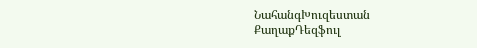ՆահանգԽուզեստան
ՔաղաքԴեզֆուլ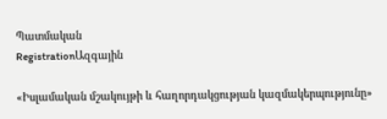Պատմական
RegistrationԱզգային

«Իսլամական մշակույթի և հաղորդակցության կազմակերպությունը»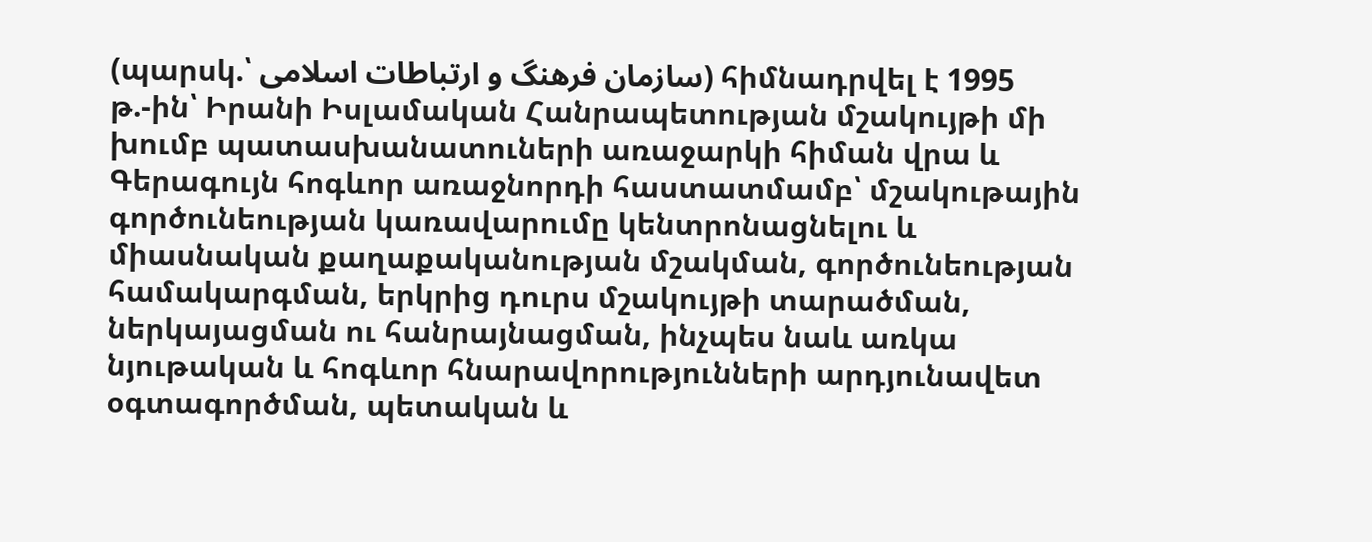(պարսկ.՝ سازمان فرهنگ و ارتباطات اسلامی) հիմնադրվել է 1995 թ.-ին՝ Իրանի Իսլամական Հանրապետության մշակույթի մի խումբ պատասխանատուների առաջարկի հիման վրա և Գերագույն հոգևոր առաջնորդի հաստատմամբ՝ մշակութային գործունեության կառավարումը կենտրոնացնելու և միասնական քաղաքականության մշակման, գործունեության համակարգման, երկրից դուրս մշակույթի տարածման, ներկայացման ու հանրայնացման, ինչպես նաև առկա նյութական և հոգևոր հնարավորությունների արդյունավետ օգտագործման, պետական և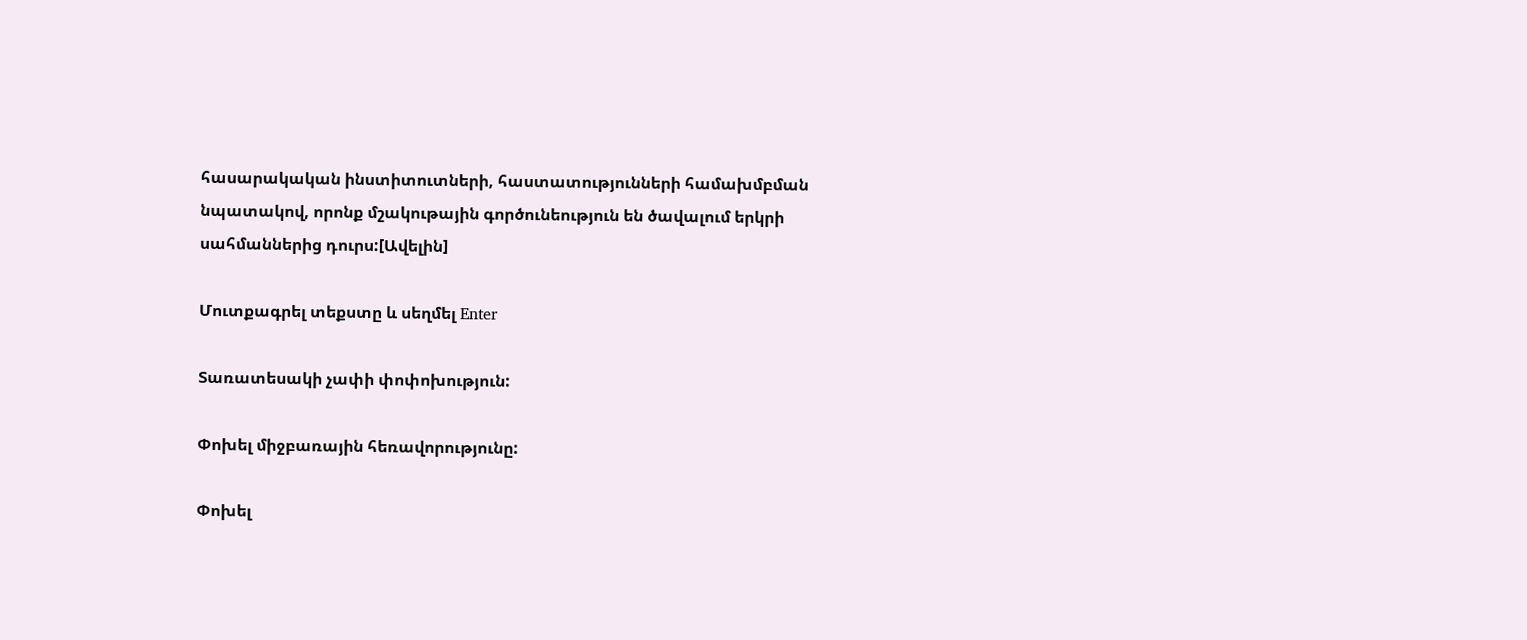հասարակական ինստիտուտների, հաստատությունների համախմբման նպատակով, որոնք մշակութային գործունեություն են ծավալում երկրի սահմաններից դուրս:[Ավելին]

Մուտքագրել տեքստը և սեղմել Enter

Տառատեսակի չափի փոփոխություն:

Փոխել միջբառային հեռավորությունը:

Փոխել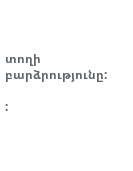տողի բարձրությունը:

: